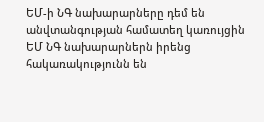ԵՄ-ի ՆԳ նախարարները դեմ են անվտանգության համատեղ կառույցին
ԵՄ ՆԳ նախարարներն իրենց հակառակությունն են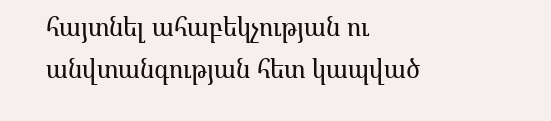հայտնել ահաբեկչության ու անվտանգության հետ կապված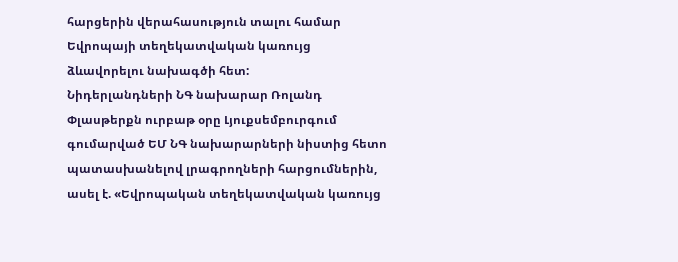հարցերին վերահասություն տալու համար Եվրոպայի տեղեկատվական կառույց ձևավորելու նախագծի հետ:
Նիդերլանդների ՆԳ նախարար Ռոլանդ Փլասթերքն ուրբաթ օրը Լյուքսեմբուրգում գումարված ԵՄ ՆԳ նախարարների նիստից հետո պատասխանելով լրագրողների հարցումներին, ասել է. «Եվրոպական տեղեկատվական կառույց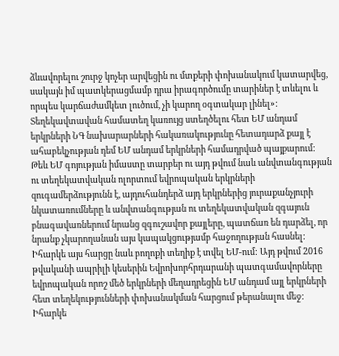ձևավորելու շուրջ կոչեր արվեցին ու մտքերի փոխանակում կատարվեց, սակայն իմ պատկերացմամբ դրա իրագործումը տարիներ է տևելու և որպես կարճաժամկետ լուծում, չի կարող օգտակար լինել»:
Տեղեկավտավան համատեղ կառույց ստեղծելու հետ ԵՄ անդամ երկրների ՆԳ նախարարների հակառակությունը հետադարձ քայլ է ահաբեկչության դեմ ԵՄ անդամ երկրների համադրված պայքարում: Թեև ԵՄ գոյության իմաստը տարբեր ու այդ թվում նաև անվտանգության ու տեղեկատվական ոլորտում եվրոպական երկրների զուգամերձությունն է, այդուհանդերձ այդ երկրներից յուրաքանչյուրի նկատառումները և անվտանգության ու տեղեկատվական զգայուն բնագավառներում նրանց զգուշավոր քայլերը, պատճառ են դարձել, որ նրանք չկարողանան այս կապակցությամբ հաջողության հասնել: Իհարկե այս հարցը նաև բողոքի տեղիք է տվել ԵՄ-ում: Այդ թվում 2016 թվականի ապրիլի կեսերին Եվրոխորհրդարանի պատգամավորները եվրոպական որոշ մեծ երկրների մեղադրեցին ԵՄ անդամ այլ երկրների հետ տեղեկությունների փոխանակման հարցում թերանալու մեջ: Իհարկե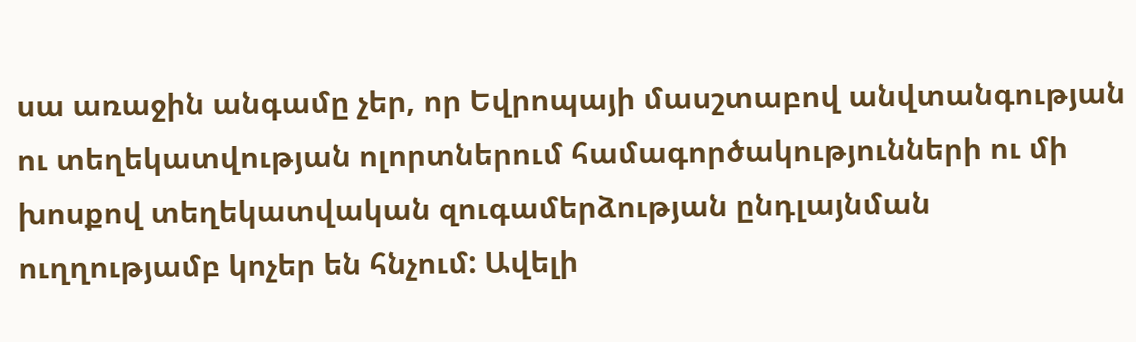սա առաջին անգամը չեր, որ Եվրոպայի մասշտաբով անվտանգության ու տեղեկատվության ոլորտներում համագործակությունների ու մի խոսքով տեղեկատվական զուգամերձության ընդլայնման ուղղությամբ կոչեր են հնչում: Ավելի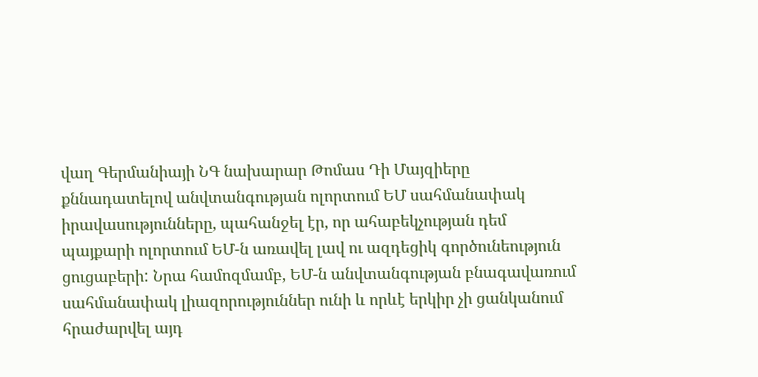վաղ Գերմանիայի ՆԳ նախարար Թոմաս Դի Մայզիերը քննադատելով անվտանգության ոլորտում ԵՄ սահմանափակ իրավասությունները, պահանջել էր, որ ահաբեկչության դեմ պայքարի ոլորտում ԵՄ-ն առավել լավ ու ազդեցիկ գործունեություն ցուցաբերի: Նրա համոզմամբ, ԵՄ-ն անվտանգության բնագավառում սահմանափակ լիազորություններ ունի և որևէ երկիր չի ցանկանում հրաժարվել այդ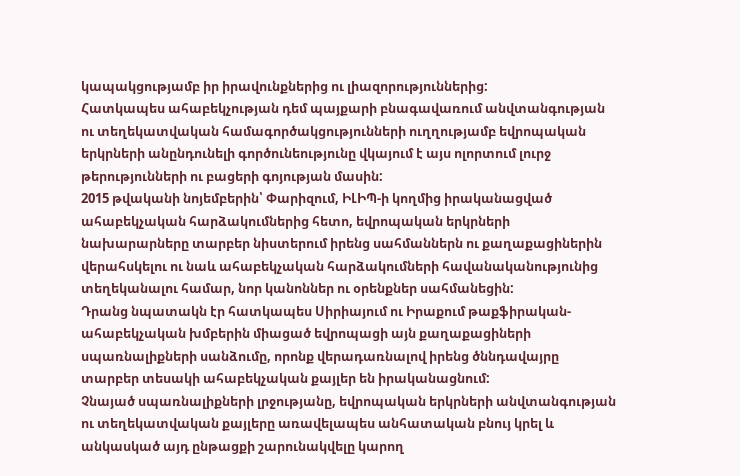կապակցությամբ իր իրավունքներից ու լիազորություններից:
Հատկապես ահաբեկչության դեմ պայքարի բնագավառում անվտանգության ու տեղեկատվական համագործակցությունների ուղղությամբ եվրոպական երկրների անընդունելի գործունեությունը վկայում է այս ոլորտում լուրջ թերությունների ու բացերի գոյության մասին:
2015 թվականի նոյեմբերին՝ Փարիզում, ԻԼԻՊ-ի կողմից իրականացված ահաբեկչական հարձակումներից հետո, եվրոպական երկրների նախարարները տարբեր նիստերում իրենց սահմաններն ու քաղաքացիներին վերահսկելու ու նաև ահաբեկչական հարձակումների հավանականությունից տեղեկանալու համար, նոր կանոններ ու օրենքներ սահմանեցին:
Դրանց նպատակն էր հատկապես Սիրիայում ու Իրաքում թաքֆիրական-ահաբեկչական խմբերին միացած եվրոպացի այն քաղաքացիների սպառնալիքների սանձումը, որոնք վերադառնալով իրենց ծննդավայրը տարբեր տեսակի ահաբեկչական քայլեր են իրականացնում:
Չնայած սպառնալիքների լրջությանը, եվրոպական երկրների անվտանգության ու տեղեկատվական քայլերը առավելապես անհատական բնույ կրել և անկասկած այդ ընթացքի շարունակվելը կարող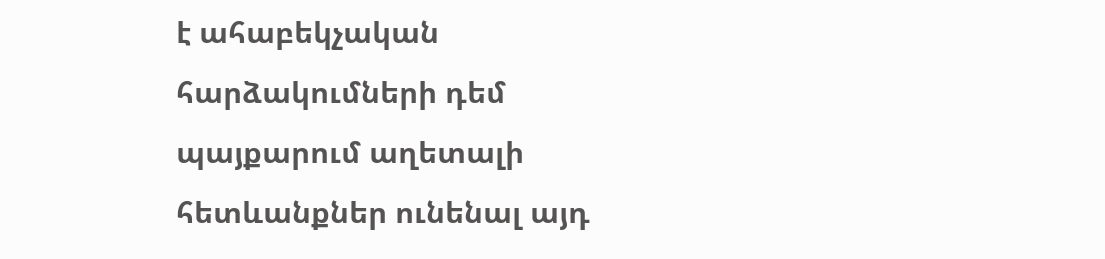է ահաբեկչական հարձակումների դեմ պայքարում աղետալի հետևանքներ ունենալ այդ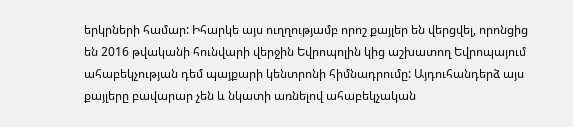երկրների համար: Իհարկե այս ուղղությամբ որոշ քայլեր են վերցվել, որոնցից են 2016 թվականի հունվարի վերջին Եվրոպոլին կից աշխատող Եվրոպայում ահաբեկչության դեմ պայքարի կենտրոնի հիմնադրումը: Այդուհանդերձ այս քայլերը բավարար չեն և նկատի առնելով ահաբեկչական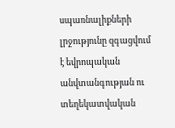սպառնալիքների լրջությունը զգացվում է եվրոպական անվտանգության ու տեղեկատվական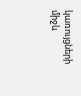կառույցների միջև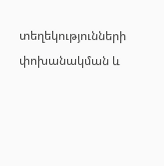տեղեկությունների փոխանակման և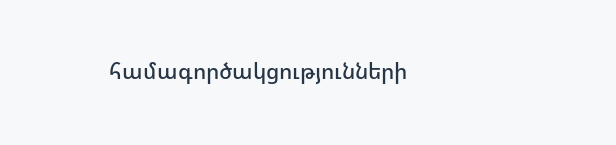համագործակցությունների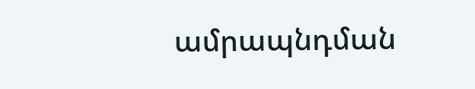ամրապնդման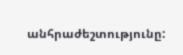անհրաժեշտությունը: